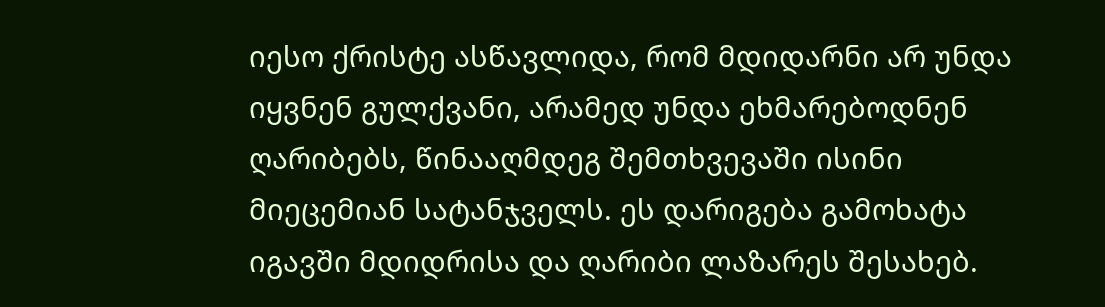იესო ქრისტე ასწავლიდა, რომ მდიდარნი არ უნდა იყვნენ გულქვანი, არამედ უნდა ეხმარებოდნენ ღარიბებს, წინააღმდეგ შემთხვევაში ისინი მიეცემიან სატანჯველს. ეს დარიგება გამოხატა იგავში მდიდრისა და ღარიბი ლაზარეს შესახებ.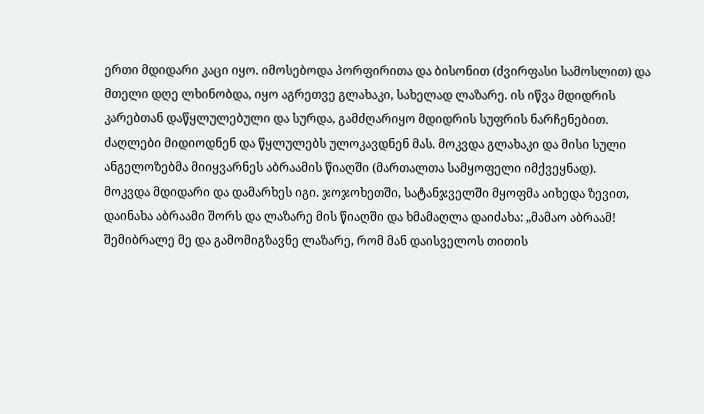ერთი მდიდარი კაცი იყო. იმოსებოდა პორფირითა და ბისონით (ძვირფასი სამოსლით) და მთელი დღე ლხინობდა, იყო აგრეთვე გლახაკი, სახელად ლაზარე. ის იწვა მდიდრის კარებთან დაწყლულებული და სურდა, გამძღარიყო მდიდრის სუფრის ნარჩენებით. ძაღლები მიდიოდნენ და წყლულებს ულოკავდნენ მას. მოკვდა გლახაკი და მისი სული ანგელოზებმა მიიყვარნეს აბრაამის წიაღში (მართალთა სამყოფელი იმქვეყნად).
მოკვდა მდიდარი და დამარხეს იგი. ჯოჯოხეთში, სატანჯველში მყოფმა აიხედა ზევით, დაინახა აბრაამი შორს და ლაზარე მის წიაღში და ხმამაღლა დაიძახა: „მამაო აბრაამ! შემიბრალე მე და გამომიგზავნე ლაზარე, რომ მან დაისველოს თითის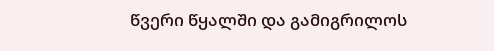წვერი წყალში და გამიგრილოს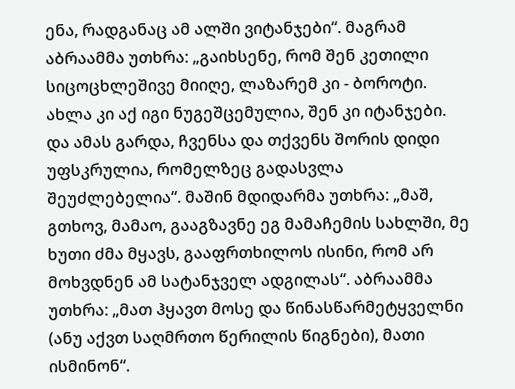ენა, რადგანაც ამ ალში ვიტანჯები“. მაგრამ აბრაამმა უთხრა: „გაიხსენე, რომ შენ კეთილი სიცოცხლეშივე მიიღე, ლაზარემ კი - ბოროტი. ახლა კი აქ იგი ნუგეშცემულია, შენ კი იტანჯები. და ამას გარდა, ჩვენსა და თქვენს შორის დიდი უფსკრულია, რომელზეც გადასვლა შეუძლებელია“. მაშინ მდიდარმა უთხრა: „მაშ, გთხოვ, მამაო, გააგზავნე ეგ მამაჩემის სახლში, მე ხუთი ძმა მყავს, გააფრთხილოს ისინი, რომ არ მოხვდნენ ამ სატანჯველ ადგილას“. აბრაამმა უთხრა: „მათ ჰყავთ მოსე და წინასწარმეტყველნი (ანუ აქვთ საღმრთო წერილის წიგნები), მათი ისმინონ“.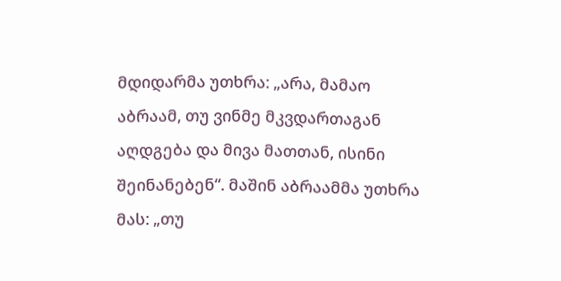მდიდარმა უთხრა: „არა, მამაო აბრაამ, თუ ვინმე მკვდართაგან აღდგება და მივა მათთან, ისინი შეინანებენ“. მაშინ აბრაამმა უთხრა მას: „თუ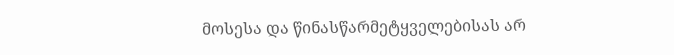მოსესა და წინასწარმეტყველებისას არ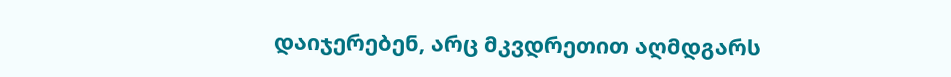დაიჯერებენ, არც მკვდრეთით აღმდგარს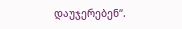დაუჯერებენ“.